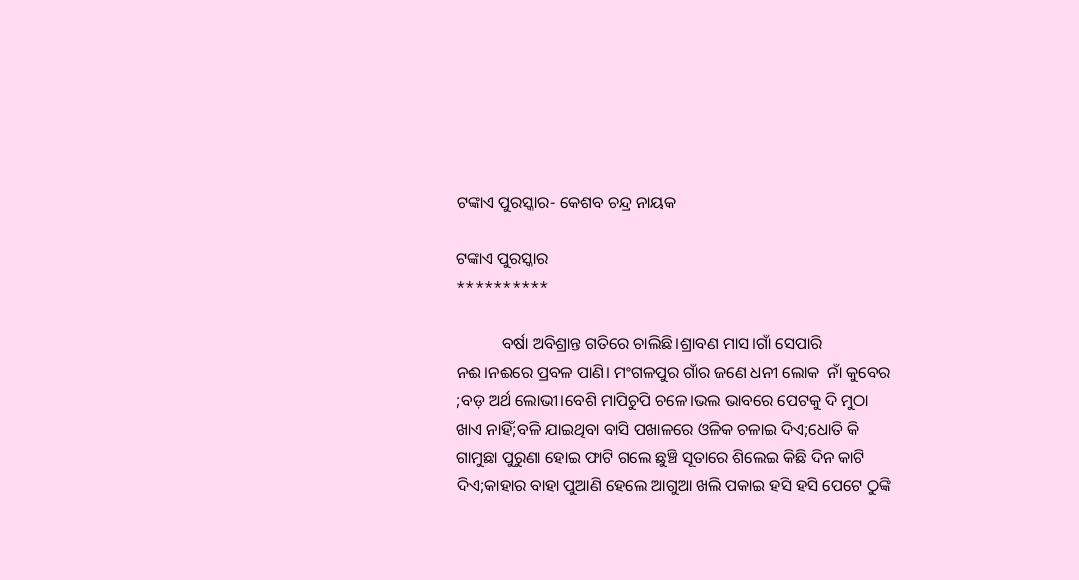ଟଙ୍କାଏ ପୁରସ୍କାର- କେଶବ ଚନ୍ଦ୍ର ନାୟକ

ଟଙ୍କାଏ ପୁରସ୍କାର
**********

           ବର୍ଷା ଅବିଶ୍ରାନ୍ତ ଗତିରେ ଚାଲିଛି।ଶ୍ରାବଣ ମାସ।ଗାଁ ସେପାରି ନଈ।ନଈରେ ପ୍ରବଳ ପାଣି। ମଂଗଳପୁର ଗାଁର ଜଣେ ଧନୀ ଲୋକ  ନାଁ କୁବେର ;ବଡ଼ ଅର୍ଥ ଲୋଭୀ।ବେଶି ମାପିଚୁପି ଚଳେ।ଭଲ ଭାବରେ ପେଟକୁ ଦି ମୁଠା ଖାଏ ନାହିଁ;ବଳି ଯାଇଥିବା ବାସି ପଖାଳରେ ଓଳିକ ଚଳାଇ ଦିଏ;ଧୋତି କି ଗାମୁଛା ପୁରୁଣା ହୋଇ ଫାଟି ଗଲେ ଛୁଞ୍ଚି ସୂତାରେ ଶିଲେଇ କିଛି ଦିନ କାଟି ଦିଏ;କାହାର ବାହା ପୁଆଣି ହେଲେ ଆଗୁଆ ଖଲି ପକାଇ ହସି ହସି ପେଟେ ଠୁଙ୍କି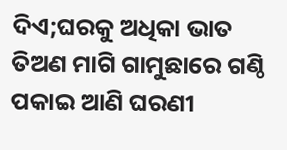ଦିଏ;ଘରକୁ ଅଧିକା ଭାତ ତିଅଣ ମାଗି ଗାମୁଛାରେ ଗଣ୍ଠି ପକାଇ ଆଣି ଘରଣୀ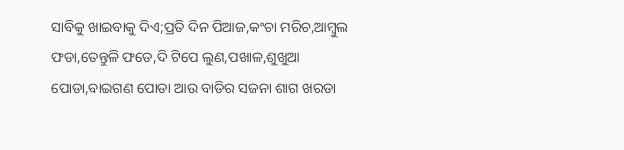ସାବିକୁ ଖାଇବାକୁ ଦିଏ;ପ୍ରତି ଦିନ ପିଆଜ,କଂଚା ମରିଚ,ଆମ୍ବୁଲ ଫଡା,ତେନ୍ତୁଳି ଫଡେ,ଦି ଟିପେ ଲୁଣ,ପଖାଳ,ଶୁଖୁଆ ପୋଡା,ବାଇଗଣ ପୋଡା ଆଉ ବାଡିର ସଜନା ଶାଗ ଖରଡା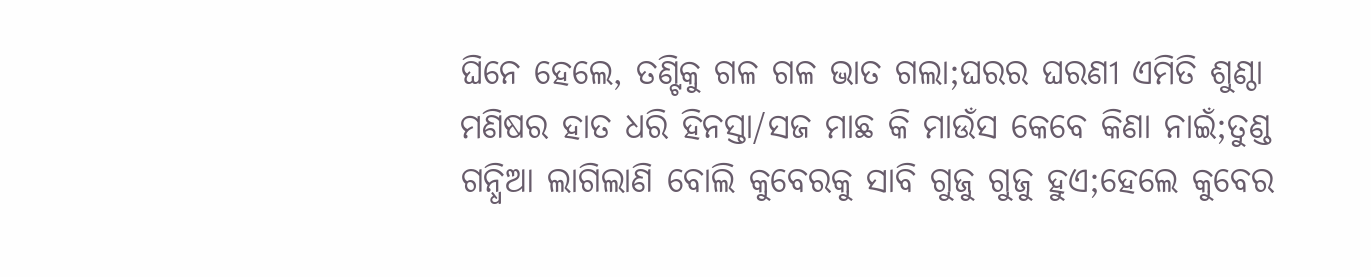ଘିନେ ହେଲେ, ତଣ୍ଟିକୁ ଗଳ ଗଳ ଭାତ ଗଲା;ଘରର ଘରଣୀ ଏମିତି ଶୁଣ୍ଠା ମଣିଷର ହାତ ଧରି ହିନସ୍ତା/ସଜ ମାଛ କି ମାଉଁସ କେବେ କିଣା ନାଇଁ;ତୁଣ୍ଡ ଗନ୍ଧିଆ ଲାଗିଲାଣି ବୋଲି କୁବେରକୁ ସାବି ଗୁଜୁ ଗୁଜୁ ହୁଏ;ହେଲେ କୁବେର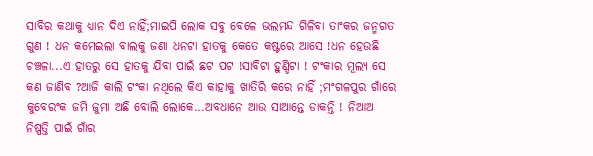ସାବିର କଥାକୁ ଧ୍ଯାନ ଦିଏ ନାହିଁ;ମାଇପି ଲୋକ ସବୁ ବେଳେ ଭଲମନ୍ଦ ଗିଳିବା ତାଂକର ଜନ୍ମଗତ ଗୁଣ ! ଧନ କମେଇଲା ବାଲକୁ ଜଣା ଧନଟା ହାତକୁ କେତେ କଷ୍ଟରେ ଆସେ !ଧନ ହେଉଛି ଚଞ୍ଚଳା...ଏ ହାତରୁ ସେ ହାତକୁ ଯିବା ପାଇଁ ଛଟ ପଟ !ସାବିଟା ହୁଣ୍ଡିଟା ! ଟଂକାର ମୂଲ୍ଯ ସେ କଣ ଜାଣିବ ?ଆଜି କାଲି ଟଂକା ନଥିଲେ କିଏ କାହାକୁ ଖାତିରି କରେ ନାହିଁ ;ମଂଗଳପୁର ଗାଁରେ କୁବେରଂକ ଜମି ଜୁମା ଅଛି ବୋଲି ଲୋକେ...ଅବଧାନେ ଆଉ ସାଆନ୍ତେ ଡାକନ୍ତି ! ନିଆଅ ନିଷ୍ପତ୍ତି ପାଇଁ ଗାଁର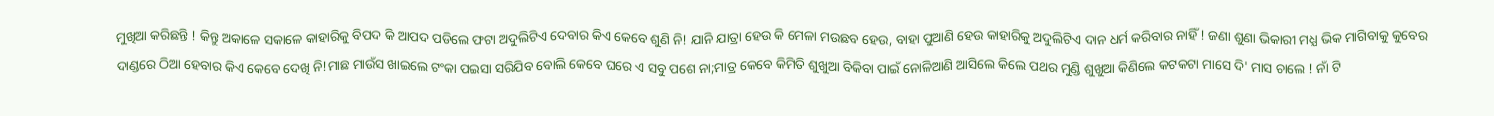ମୁଖିଆ କରିଛନ୍ତି ! କିନ୍ତୁ ଅକାଳେ ସକାଳେ କାହାରିକୁ ବିପଦ କି ଆପଦ ପଡିଲେ ଫଟା ଅଦୁଲିଟିଏ ଦେବାର କିଏ କେବେ ଶୁଣି ନି! ଯାନି ଯାତ୍ରା ହେଉ କି ମେଳା ମଉଛବ ହେଉ, ବାହା ପୁଆଣି ହେଉ କାହାରିକୁ ଅଦୁଲିଟିଏ ଦାନ ଧର୍ମ କରିବାର ନାହିଁ ! ଜଣା ଶୁଣା ଭିକାରୀ ମଧ୍ଯ ଭିକ ମାଗିବାକୁ କୁବେର ଦାଣ୍ଡରେ ଠିଆ ହେବାର କିଏ କେବେ ଦେଖି ନି!ମାଛ ମାଉଁସ ଖାଇଲେ ଟଂକା ପଇସା ସରିଯିବ ବୋଲି କେବେ ଘରେ ଏ ସବୁ ପଶେ ନା;ମାତ୍ର କେବେ କିମିତି ଶୁଖୁଆ ବିକିବା ପାଇଁ ନୋଳିଆଣି ଆସିଲେ କିଲେ ପଥର ମୁଣ୍ଡି ଶୁଖୁଆ କିଣିଲେ କଟକଟା ମାସେ ଦି' ମାସ ଚାଲେ ! ନାଁ ଟି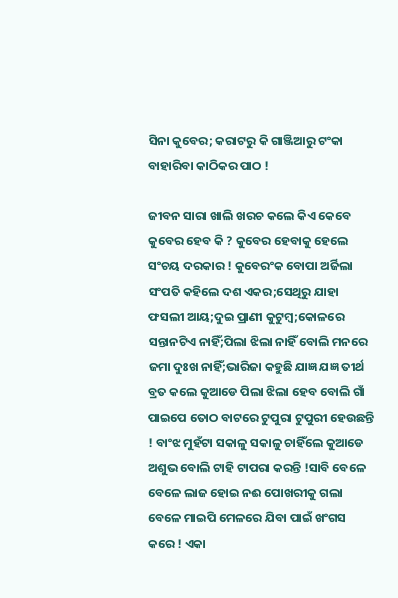ସିନା କୁବେର; କରାଟରୁ କି ଗାଞ୍ଜିଆରୁ ଟଂକା ବାହାରିବା କାଠିକର ପାଠ !

ଜୀବନ ସାରା ଖାଲି ଖରଚ କଲେ କିଏ କେବେ କୁବେର ହେବ କି ? କୁବେର ହେବାକୁ ହେଲେ ସଂଚୟ ଦରକାର ! କୁବେରଂକ ବୋପା ଅର୍ଜିଲା ସଂପତି କହିଲେ ଦଶ ଏକର;ସେଥିରୁ ଯାହା ଫସଲୀ ଆୟ;ଦୁଇ ପ୍ରାଣୀ କୁଟୁମ୍ବ;କୋଳରେ ସନ୍ତାନଟିଏ ନାହିଁ;ପିଲା ଝିଲା ନାହିଁ ବୋଲି ମନରେ ଜମା ଦୁଃଖ ନାହିଁ;ଭାରିଜା କହୁଛି ଯାଜ୍ଞ ଯଜ୍ଞ ତୀର୍ଥ ବ୍ରତ କଲେ କୁଆଡେ ପିଲା ଝିଲା ହେବ ବୋଲି ଗାଁ ପାଇପେ ତୋଠ ବାଟରେ ଟୁପୁରା ଟୁପୁରୀ ହେଉଛନ୍ତି ! ବାଂଝ ମୁହଁଟା ସକାଳୁ ସକାଳୁ ଚାହିଁଲେ କୁଆଡେ ଅଶୁଭ ବୋଲି ଟାହି ଟାପରା କରନ୍ତି !ସାବି ବେଳେ ବେଳେ ଲାଜ ହୋଇ ନଈ ପୋଖରୀକୁ ଗଲା ବେଳେ ମାଇପି ମେଳରେ ଯିବା ପାଇଁ ଖଂଗସ କରେ ! ଏକା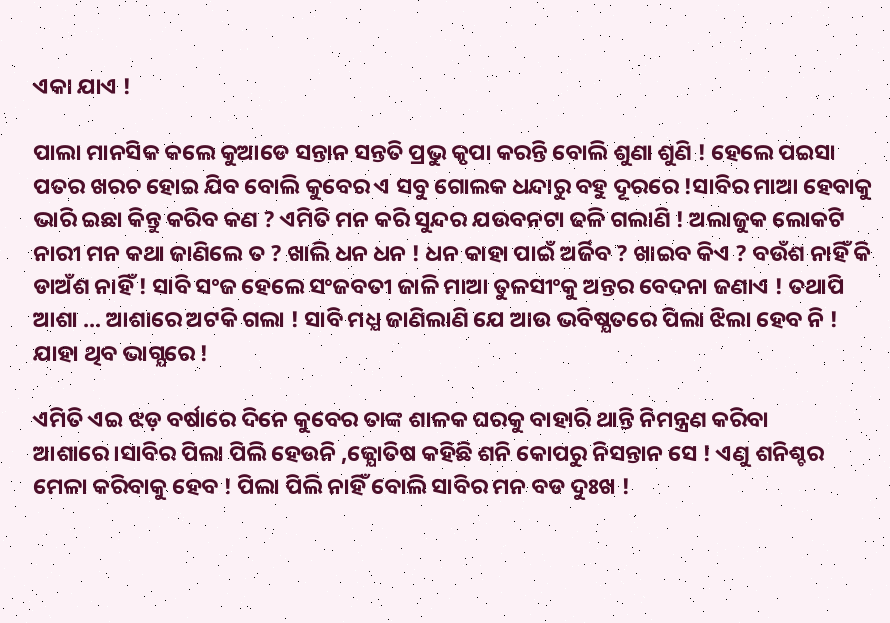ଏକା ଯାଏ !

ପାଲା ମାନସିକ କଲେ କୁଆଡେ ସନ୍ତାନ ସନ୍ତତି ପ୍ରଭୁ କୃପା କରନ୍ତି ବୋଲି ଶୁଣା ଶୁଣି ! ହେଲେ ପଇସା ପତର ଖରଚ ହୋଇ ଯିବ ବୋଲି କୁବେର ଏ ସବୁ ଗୋଲକ ଧନ୍ଦାରୁ ବହୁ ଦୂରରେ !ସାବିର ମାଆ ହେବାକୁ ଭାରି ଇଛା କିନ୍ତୁ କରିବ କଣ ? ଏମିତି ମନ କରି ସୁନ୍ଦର ଯଉବନଟା ଢଳି ଗଲାଣି ! ଅଲାଜୁକ ଲୋକଟି ନାରୀ ମନ କଥା ଜାଣିଲେ ତ ? ଖାଲି ଧନ ଧନ ! ଧନ କାହା ପାଇଁ ଅର୍ଜିବ ? ଖାଇବ କିଏ ? ବଉଁଶ ନାହିଁ କି ଡାଅଁଶ ନାହିଁ ! ସାବି ସଂଜ ହେଲେ ସଂଜବତୀ ଜାଳି ମାଆ ତୁଳସୀଂକୁ ଅନ୍ତର ବେଦନା ଜଣାଏ ! ତଥାପି ଆଶା ... ଆଶାରେ ଅଟକି ଗଲା ! ସାବି ମଧ୍ଯ ଜାଣିଲାଣି ଯେ ଆଉ ଭବିଷ୍ଯତରେ ପିଲା ଝିଲା ହେବ ନି ! ଯାହା ଥିବ ଭାଗ୍ଯରେ !

ଏମିତି ଏଇ ଝଡ଼ ବର୍ଷାରେ ଦିନେ କୁବେର ତାଙ୍କ ଶାଳକ ଘରକୁ ବାହାରି ଥାନ୍ତି ନିମନ୍ତ୍ରଣ କରିବା ଆଶାରେ।ସାବିର ପିଲା ପିଲି ହେଉନି ,ଜ୍ଯୋତିଷ କହିଛି ଶନି କୋପରୁ ନିସନ୍ତାନ ସେ ! ଏଣୁ ଶନିଶ୍ଚର ମେଳା କରିବାକୁ ହେବ ! ପିଲା ପିଲି ନାହିଁ ବୋଲି ସାବିର ମନ ବଡ ଦୁଃଖ !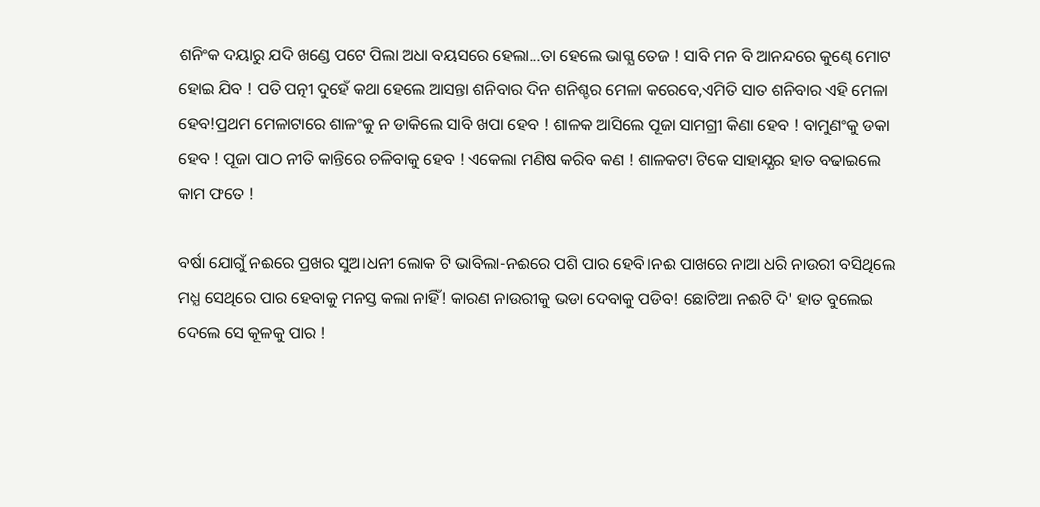ଶନିଂକ ଦୟାରୁ ଯଦି ଖଣ୍ଡେ ପଟେ ପିଲା ଅଧା ବୟସରେ ହେଲା...ତା ହେଲେ ଭାଗ୍ଯ ତେଜ ! ସାବି ମନ ବି ଆନନ୍ଦରେ କୁଣ୍ଢେ ମୋଟ ହୋଇ ଯିବ ! ପତି ପତ୍ନୀ ଦୁହେଁ କଥା ହେଲେ ଆସନ୍ତା ଶନିବାର ଦିନ ଶନିଶ୍ଚର ମେଳା କରେବେ,ଏମିତି ସାତ ଶନିବାର ଏହି ମେଳା ହେବ!ପ୍ରଥମ ମେଳାଟାରେ ଶାଳଂକୁ ନ ଡାକିଲେ ସାବି ଖପା ହେବ ! ଶାଳକ ଆସିଲେ ପୂଜା ସାମଗ୍ରୀ କିଣା ହେବ ! ବାମୁଣଂକୁ ଡକା ହେବ ! ପୂଜା ପାଠ ନୀତି କାନ୍ତିରେ ଚଳିବାକୁ ହେବ ! ଏକେଲା ମଣିଷ କରିବ କଣ ! ଶାଳକଟା ଟିକେ ସାହାଯ୍ଯର ହାତ ବଢାଇଲେ କାମ ଫତେ !

ବର୍ଷା ଯୋଗୁଁ ନଈରେ ପ୍ରଖର ସୁଅ।ଧନୀ ଲୋକ ଟି ଭାବିଲା-ନଈରେ ପଶି ପାର ହେବି।ନଈ ପାଖରେ ନାଆ ଧରି ନାଉରୀ ବସିଥିଲେ ମଧ୍ଯ ସେଥିରେ ପାର ହେବାକୁ ମନସ୍ତ କଲା ନାହିଁ! କାରଣ ନାଉରୀକୁ ଭଡା ଦେବାକୁ ପଡିବ! ଛୋଟିଆ ନଈଟି ଦି' ହାତ ବୁଲେଇ ଦେଲେ ସେ କୂଳକୁ ପାର !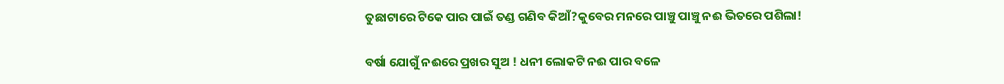ତୁଛାଟାରେ ଟିକେ ପାର ପାଇଁ ତଣ୍ଡ ଗଣିବ କିଆଁ?କୁବେର ମନରେ ପାଞ୍ଚୁ ପାଞ୍ଚୁ ନଈ ଭିତରେ ପଶିଲା!

ବର୍ଷା ଯୋଗୁଁ ନଈରେ ପ୍ରଖର ସୁଅ ! ଧନୀ ଲୋକଟି ନଈ ପାର ବଳେ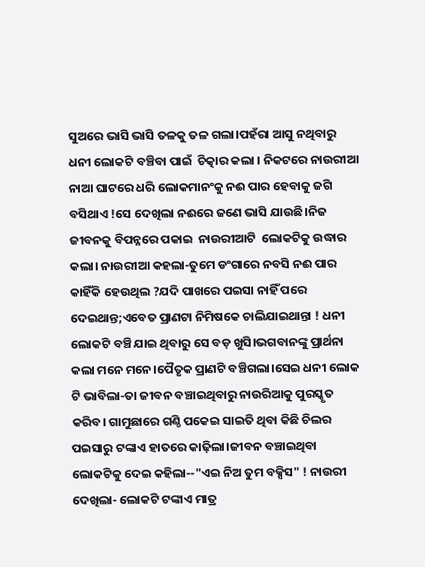ସୁଅରେ ଭାସି ଭାସି ତଳକୁ ତଳ ଗଲା।ପହଁରା ଆସୁ ନଥିବାରୁ ଧନୀ ଲୋକଟି ବଞ୍ଚିବା ପାଇଁ  ଚିତ୍କାର କଲା । ନିକଟରେ ନାଉରୀଆ ନାଆ ଘାଟରେ ଧରି ଲୋକମାନଂକୁ ନଈ ପାର ହେବାକୁ ଜଗି ବସିଥାଏ !ସେ ଦେଖିଲା ନଈରେ ଜଣେ ଭାସି ଯାଉଛି।ନିଜ ଜୀବନକୁ ବିପନ୍ନରେ ପକାଇ  ନାଉରୀଆଟି  ଲୋକଟିକୁ ଉଦ୍ଧାର କଲା। ନାଉରୀଆ କହଲା-ତୁମେ ଡଂଗାରେ ନବସି ନଈ ପାର କାହିଁକି ହେଉଥିଲ ?ଯଦି ପାଖରେ ପଇସା ନାହିଁ ପରେ ଦେଇଥାନ୍ତ;ଏବେତ ପ୍ରାଣଟା ନିମିଷକେ ଚାଲିଯାଇଥାନ୍ତା ! ଧନୀ ଲୋକଟି ବଞ୍ଚି ଯାଇ ଥିବାରୁ ସେ ବଡ଼ ଖୁସି।ଭଗବାନଙ୍କୁ ପ୍ରାର୍ଥନା କଲା ମନେ ମନେ।ପୈତୃକ ପ୍ରାଣଟି ବଞ୍ଚିଗଲା।ସେଇ ଧନୀ ଲୋକ ଟି ଭାବିଲା-ତା ଜୀବନ ବଞ୍ଚାଇଥିବାରୁ ନାଉରିଆକୁ ପୁରସ୍କୃତ କରିବ। ଗାମୁଛାରେ ଗଣ୍ଠି ପକେଇ ସାଇତି ଥିବା କିଛି ଚିଲର ପଇସାରୁ ଟଙ୍କାଏ ହାତରେ କାଢ଼ିଲା।ଜୀବନ ବଞ୍ଚାଇଥିବା ଲୋକଟିକୁ ଦେଇ କହିଲା--"ଏଇ ନିଅ ତୁମ ବକ୍ସିସ" ! ନାଉରୀ ଦେଖିଲା- ଲୋକଟି ଟଙ୍କାଏ ମାତ୍ର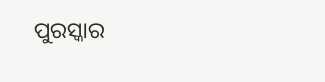ପୁରସ୍କାର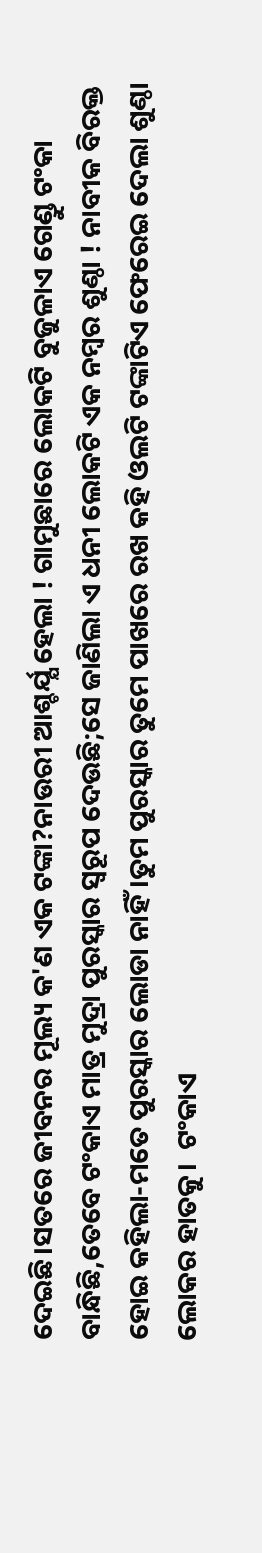ଦେଇଛି।ସତରେ ଜୀବନର ମୂଲ୍ୟ କ'ଣ ଏକ ଟଙ୍କା?ନାଉରୀ ଆଶ୍ଚର୍ଯ୍ଯ ହେଲା ! ଗାମୁଛାରେ ଲୋକଟି ବୁଜୁଳାଏ ଗେଣ୍ଡୁ ଟଂକା ବାନ୍ଧିଛି,ତେବେ ଟଂକାଏ ମାତ୍ର ମୁଦ୍ରା ପୁରସ୍କାର ସ୍ବରୂପ ଦେଉଛି;ସେ ଜାଣିଲା ଏ ଧନୀ ଲୋକଟି ଏକ ନମ୍ବର ଶୁଣ୍ଠା ! ନାବୀକ ବିରକ୍ତ ହୋଇ କହିଲା-ମତେ ପୁରସ୍କାର ଲୋଡା ନାହିଁ।ତୁମ ପୁରସ୍କାର ତୁମେ ପାଖରେ ରଖ କହି ଓଲଟି ଟଙ୍କାଟିଏ ଫେରେଇ ଦେଲା ଶୁଣ୍ଠା ଲୋକର ହାତକୁ।  ଟଂକାଏ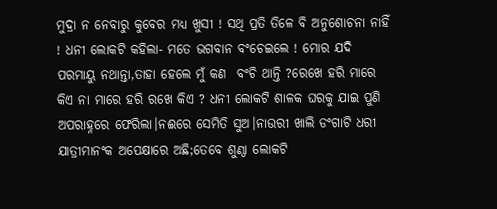ମୁଦ୍ରା ନ ନେବାରୁ କୁବେର ମଧ୍ଯ ଖୁସୀ ! ସଥି ପ୍ରତି ତିଳେ ବି ଅନୁଶୋଚନା ନାହିଁ ! ଧନୀ ଲୋକଟି କହିଲା- ମତେ ଭଗବାନ ବଂଚେଇଲେ ! ମୋର ଯଦି ପରମାୟୁ ନଥାନ୍ତା,ତାହା ହେଲେ ମୁଁ କଣ  ବଂଚି ଥାନ୍ତି ?ରେଖେ ହରି ମାରେ କିଏ ନା ମାରେ ହରି ରଖେ କିଏ ? ଧନୀ ଲୋକଟି ଶାଳକ ଘରକୁ ଯାଇ ପୁଣି  ଅପରାହ୍ନରେ ଫେରିଲା।ନଈରେ ସେମିତି ସୁଅ।ନାଉରୀ ଖାଲି ଡଂଗାଟି ଧରୀ ଯାତ୍ରୀମାନଂକ ଅପେକ୍ଷାରେ ଅଛି;ତେବେ ଶୁଣ୍ଠା ଲୋକଟି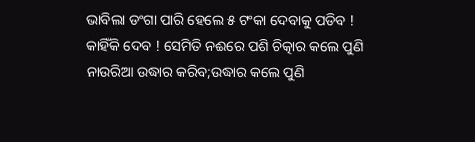ଭାବିଲା ଡଂଗା ପାରି ହେଲେ ୫ ଟଂକା ଦେବାକୁ ପଡିବ ! କାହିଁକି ଦେବ ! ସେମିତି ନଈରେ ପଶି ଚିତ୍କାର କଲେ ପୁଣି ନାଉରିଆ ଉଦ୍ଧାର କରିବ;ଉଦ୍ଧାର କଲେ ପୁଣି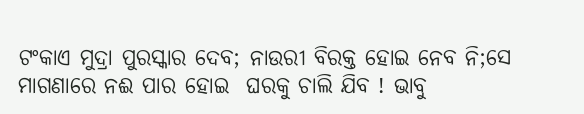ଟଂକାଏ ମୁଦ୍ରା ପୁରସ୍କାର ଦେବ; ନାଉରୀ ବିରକ୍ତ ହୋଇ ନେବ ନି;ସେ ମାଗଣାରେ ନଈ ପାର ହୋଇ  ଘରକୁ ଚାଲି ଯିବ ! ଭାବୁ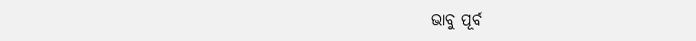ଭାବୁ ପୂର୍ବ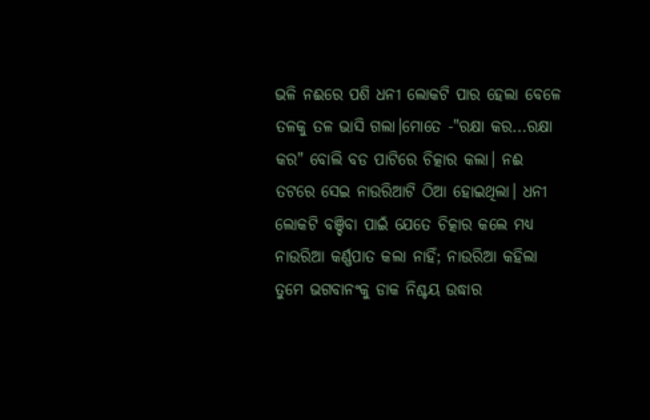ଭଳି ନଈରେ ପଶି ଧନୀ ଲୋକଟି ପାର ହେଲା ବେଳେ ତଳକୁ ତଳ ଭାସି ଗଲା।ମୋତେ -"ରକ୍ଷା କର...ରକ୍ଷା କର" ବୋଲି ବଡ ପାଟିରେ ଚିତ୍କାର କଲା। ନଈ ତଟରେ ସେଇ ନାଉରିଆଟି ଠିଆ ହୋଇଥିଲା। ଧନୀ ଲୋକଟି ବଞ୍ଚିବା ପାଇଁ ଯେତେ ଚିତ୍କାର କଲେ ମଧ୍ୟ  ନାଉରିଆ କର୍ଣ୍ଣପାତ କଲା ନାହିଁ; ନାଉରିଆ କହିଲା ତୁମେ ଭଗବାନଂକୁ ଡାକ ନିଶ୍ଚୟ ଉଦ୍ଧାର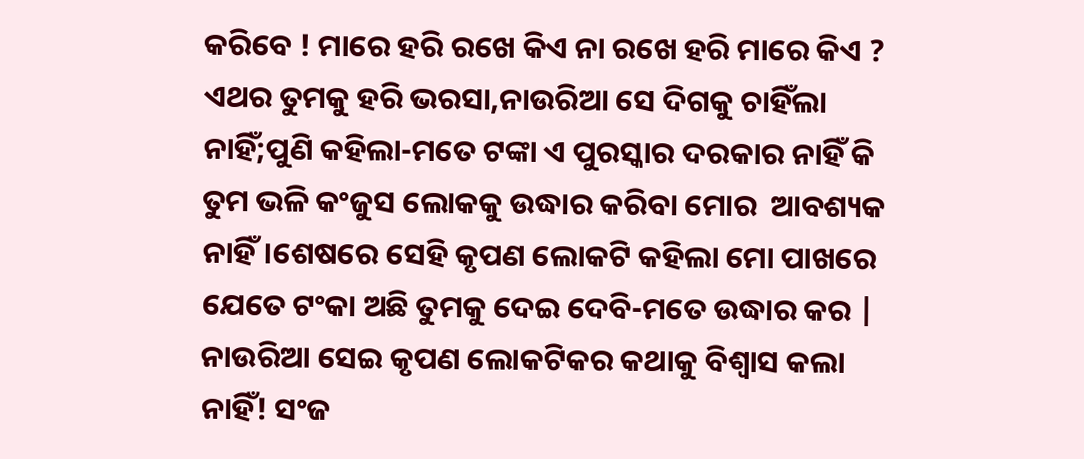କରିବେ ! ମାରେ ହରି ରଖେ କିଏ ନା ରଖେ ହରି ମାରେ କିଏ ? ଏଥର ତୁମକୁ ହରି ଭରସା,ନାଉରିଆ ସେ ଦିଗକୁ ଚାହିଁଲା ନାହିଁ;ପୁଣି କହିଲା-ମତେ ଟଙ୍କା ଏ ପୁରସ୍କାର ଦରକାର ନାହିଁ କି ତୁମ ଭଳି କଂଜୁସ ଲୋକକୁ ଉଦ୍ଧାର କରିବା ମୋର  ଆବଶ୍ୟକ ନାହିଁ।ଶେଷରେ ସେହି କୃପଣ ଲୋକଟି କହିଲା ମୋ ପାଖରେ ଯେତେ ଟଂକା ଅଛି ତୁମକୁ ଦେଇ ଦେବି-ମତେ ଉଦ୍ଧାର କର | ନାଉରିଆ ସେଇ କୃପଣ ଲୋକଟିକର କଥାକୁ ବିଶ୍ବାସ କଲା ନାହିଁ! ସଂଜ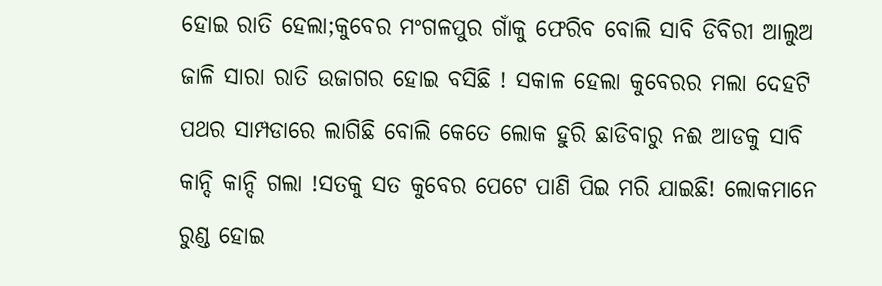ହୋଇ ରାତି ହେଲା;କୁବେର ମଂଗଳପୁର ଗାଁକୁ ଫେରିବ ବୋଲି ସାବି ଡିବିରୀ ଆଲୁଅ ଜାଳି ସାରା ରାତି ଉଜାଗର ହୋଇ ବସିଛି ! ସକାଳ ହେଲା କୁବେରର ମଲା ଦେହଟି ପଥର ସାମ୍ପଡାରେ ଲାଗିଛି ବୋଲି କେତେ ଲୋକ ହୁରି ଛାଡିବାରୁ ନଈ ଆଡକୁ ସାବି କାନ୍ଦି କାନ୍ଦି ଗଲା !ସତକୁ ସତ କୁବେର ପେଟେ ପାଣି ପିଇ ମରି ଯାଇଛି! ଲୋକମାନେ ରୁଣ୍ଡ ହୋଇ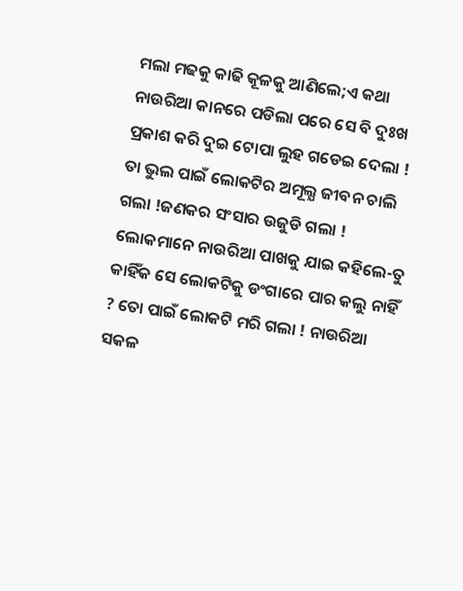ମଲା ମଢକୁ କାଢି କୂଳକୁ ଆଣିଲେ;ଏ କଥା ନାଉରିଆ କାନରେ ପଡିଲା ପରେ ସେ ବି ଦୁଃଖ ପ୍ରକାଶ କରି ଦୁଇ ଟୋପା ଲୁହ ଗଡେଇ ଦେଲା ! ତା ଭୁଲ ପାଇଁ ଲୋକଟିର ଅମୂଲ୍ଯ ଜୀବନ ଚାଲି ଗଲା !ଜଣକର ସଂସାର ଉଜୁଡି ଗଲା ! ଲୋକମାନେ ନାଉରିଆ ପାଖକୁ ଯାଇ କହିଲେ-ତୁ କାହିଁକ ସେ ଲୋକଟିକୁ ଡଂଗାରେ ପାର କଲୁ ନାହିଁ ? ତୋ ପାଇଁ ଲୋକଟି ମରି ଗଲା ! ନାଉରିଆ ସକଳ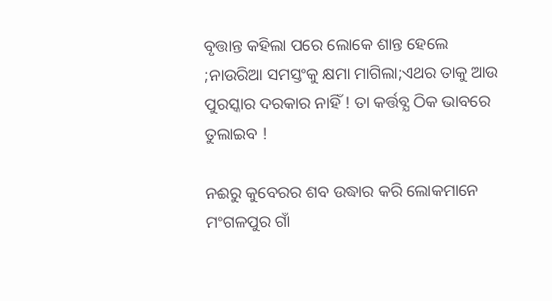ବୃତ୍ତାନ୍ତ କହିଲା ପରେ ଲୋକେ ଶାନ୍ତ ହେଲେ ;ନାଉରିଆ ସମସ୍ତଂକୁ କ୍ଷମା ମାଗିଲା;ଏଥର ତାକୁ ଆଉ ପୁରସ୍କାର ଦରକାର ନାହିଁ ! ତା କର୍ତ୍ତବ୍ଯ ଠିକ ଭାବରେ ତୁଲାଇବ !

ନଈରୁ କୁବେରର ଶବ ଉଦ୍ଧାର କରି ଲୋକମାନେ ମଂଗଳପୁର ଗାଁ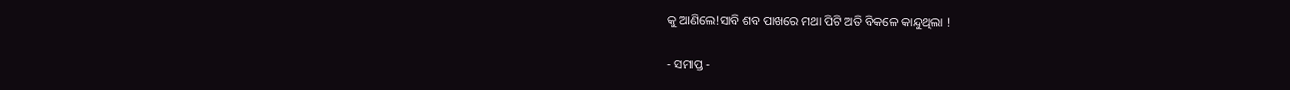କୁ ଆଣିଲେ!ସାବି ଶବ ପାଖରେ ମଥା ପିଟି ଅତି ବିକଳେ କାନ୍ଦୁଥିଲା !

- ସମାପ୍ତ -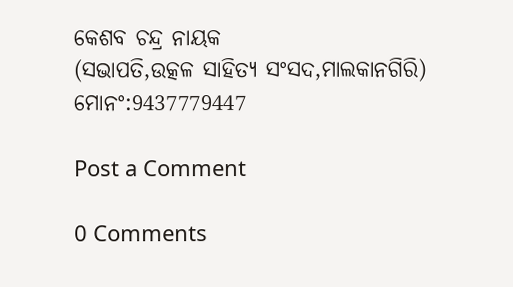କେଶବ ଚନ୍ଦ୍ର ନାୟକ
(ସଭାପତି,ଉତ୍କଳ ସାହିତ୍ଯ ସଂସଦ,ମାଲକାନଗିରି)
ମୋନଂ:9437779447

Post a Comment

0 Comments